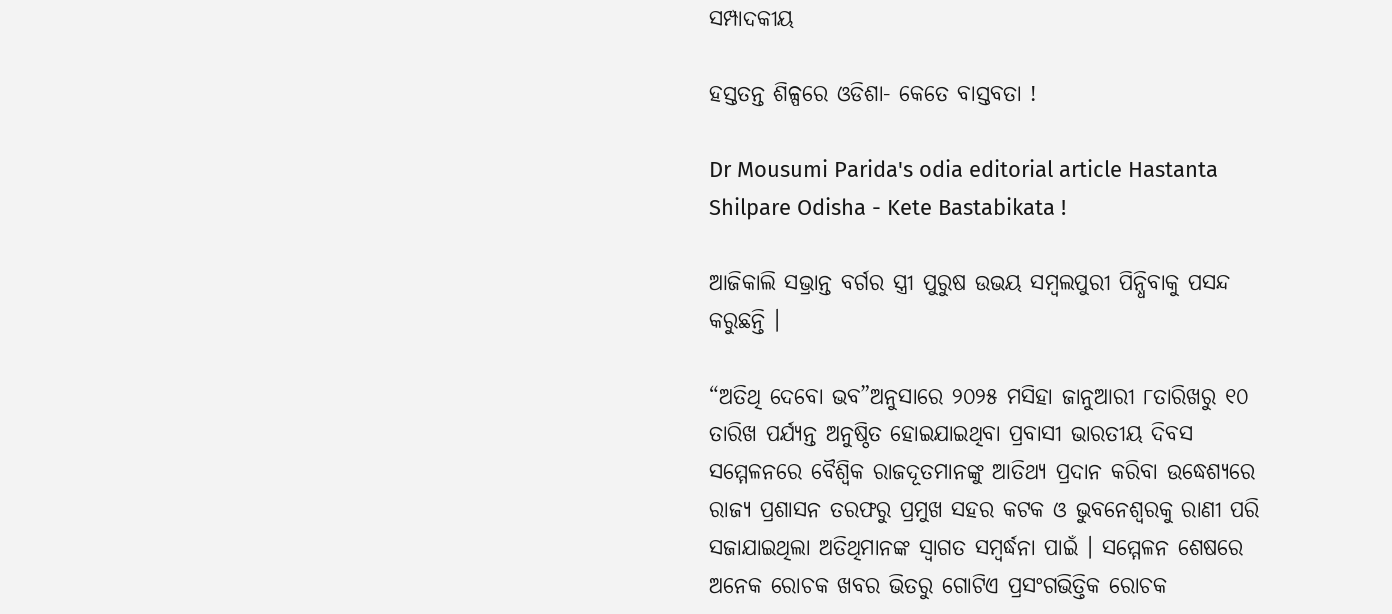ସମ୍ପାଦକୀୟ

ହସ୍ତତନ୍ତ ଶିଳ୍ପରେ ଓଡିଶା- କେତେ ବାସ୍ତବତା !

Dr Mousumi Parida's odia editorial article Hastanta Shilpare Odisha - Kete Bastabikata !

ଆଜିକାଲି ସଭ୍ରାନ୍ତ ବର୍ଗର ସ୍ତ୍ରୀ ପୁରୁଷ ଉଭୟ ସମ୍ବଲପୁରୀ ପିନ୍ଧିବାକୁ ପସନ୍ଦ କରୁଛନ୍ତି ।

“ଅତିଥି ଦେବୋ ଭବ”ଅନୁସାରେ ୨୦୨୫ ମସିହା ଜାନୁଆରୀ ୮ତାରିଖରୁ ୧୦ ତାରିଖ ପର୍ଯ୍ୟନ୍ତ ଅନୁଷ୍ଠିତ ହୋଇଯାଇଥିବା ପ୍ରବାସୀ ଭାରତୀୟ ଦିବସ ସମ୍ମେଳନରେ ବୈଶ୍ୱିକ ରାଜଦୂତମାନଙ୍କୁ ଆତିଥ୍ୟ ପ୍ରଦାନ କରିବା ଉଦ୍ଧେଶ୍ୟରେ ରାଜ୍ୟ ପ୍ରଶାସନ ତରଫରୁ ପ୍ରମୁଖ ସହର କଟକ ଓ ଭୁବନେଶ୍ୱରକୁ ରାଣୀ ପରି ସଜାଯାଇଥିଲା ଅତିଥିମାନଙ୍କ ସ୍ୱାଗତ ସମ୍ବର୍ଦ୍ଧନା ପାଇଁ । ସମ୍ମେଳନ ଶେଷରେ ଅନେକ ରୋଚକ ଖବର ଭିତରୁ ଗୋଟିଏ ପ୍ରସଂଗଭିତ୍ତିକ ରୋଚକ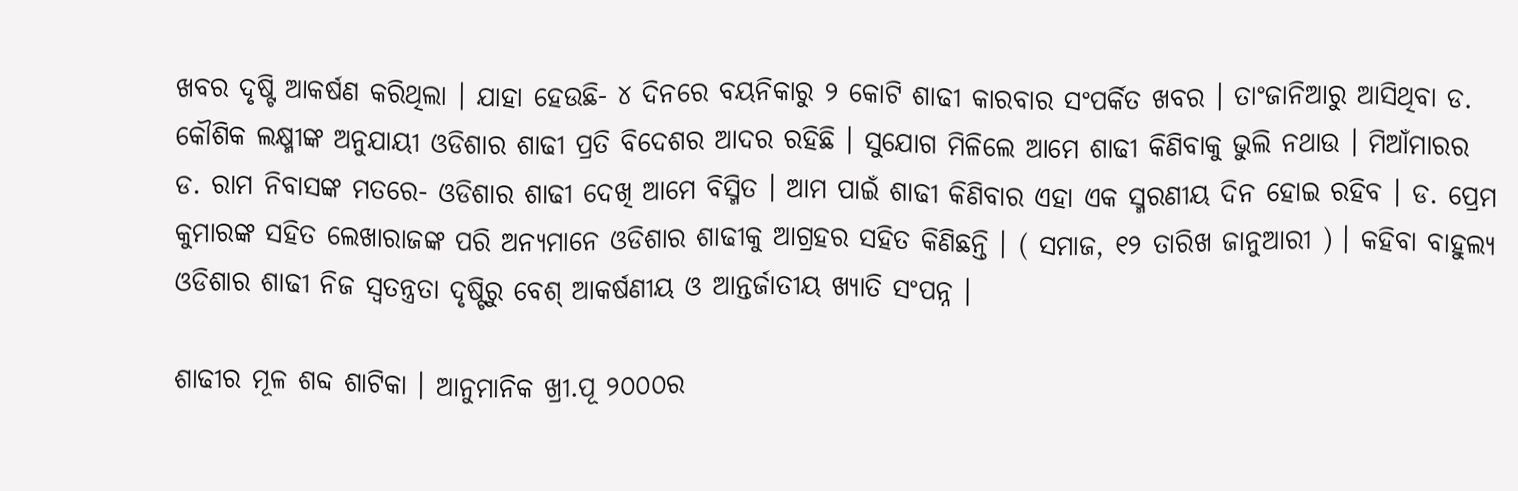ଖବର ଦୃଷ୍ଟି ଆକର୍ଷଣ କରିଥିଲା । ଯାହା ହେଉଛି- ୪ ଦିନରେ ବୟନିକାରୁ ୨ କୋଟି ଶାଢୀ କାରବାର ସଂପର୍କିତ ଖବର । ତାଂଜାନିଆରୁ ଆସିଥିବା ଡ. କୌଶିକ ଲକ୍ଷ୍ମୀଙ୍କ ଅନୁଯାୟୀ ଓଡିଶାର ଶାଢୀ ପ୍ରତି ବିଦେଶର ଆଦର ରହିଛି । ସୁଯୋଗ ମିଳିଲେ ଆମେ ଶାଢୀ କିଣିବାକୁ ଭୁଲି ନଥାଉ । ମିଆଁମାରର ଡ. ରାମ ନିବାସଙ୍କ ମତରେ- ଓଡିଶାର ଶାଢୀ ଦେଖି ଆମେ ବିସ୍ମିତ । ଆମ ପାଇଁ ଶାଢୀ କିଣିବାର ଏହା ଏକ ସ୍ମରଣୀୟ ଦିନ ହୋଇ ରହିବ । ଡ. ପ୍ରେମ କୁମାରଙ୍କ ସହିତ ଲେଖାରାଜଙ୍କ ପରି ଅନ୍ୟମାନେ ଓଡିଶାର ଶାଢୀକୁ ଆଗ୍ରହର ସହିତ କିଣିଛନ୍ତି । ( ସମାଜ, ୧୨ ତାରିଖ ଜାନୁଆରୀ ) । କହିବା ବାହୁଲ୍ୟ ଓଡିଶାର ଶାଢୀ ନିଜ ସ୍ୱତନ୍ତ୍ରତା ଦୃଷ୍ଟିରୁ ବେଶ୍ ଆକର୍ଷଣୀୟ ଓ ଆନ୍ତର୍ଜାତୀୟ ଖ୍ୟାତି ସଂପନ୍ନ ।

ଶାଢୀର ମୂଳ ଶବ୍ଦ ଶାଟିକା । ଆନୁମାନିକ ଖ୍ରୀ.ପୂ ୨୦୦୦ର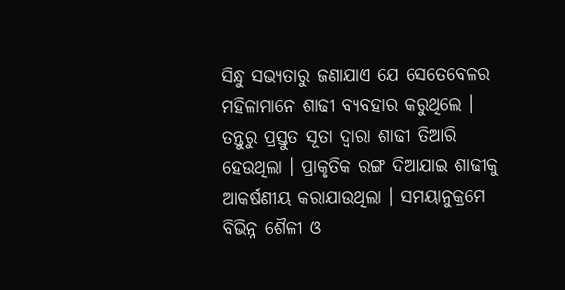ସିନ୍ଧୁ ସଭ୍ୟତାରୁ ଜଣାଯାଏ ଯେ ସେତେବେଳର ମହିଳାମାନେ ଶାଢୀ ବ୍ୟବହାର କରୁଥିଲେ । ତନ୍ତୁରୁ ପ୍ରସ୍ତୁତ ସୂତା ଦ୍ୱାରା ଶାଢୀ ତିଆରି ହେଉଥିଲା । ପ୍ରାକୃତିକ ରଙ୍ଗ ଦିଆଯାଇ ଶାଢୀକୁ ଆକର୍ଷଣୀୟ କରାଯାଉଥିଲା । ସମୟାନୁକ୍ରମେ ବିଭିନ୍ନ ଶୈଳୀ ଓ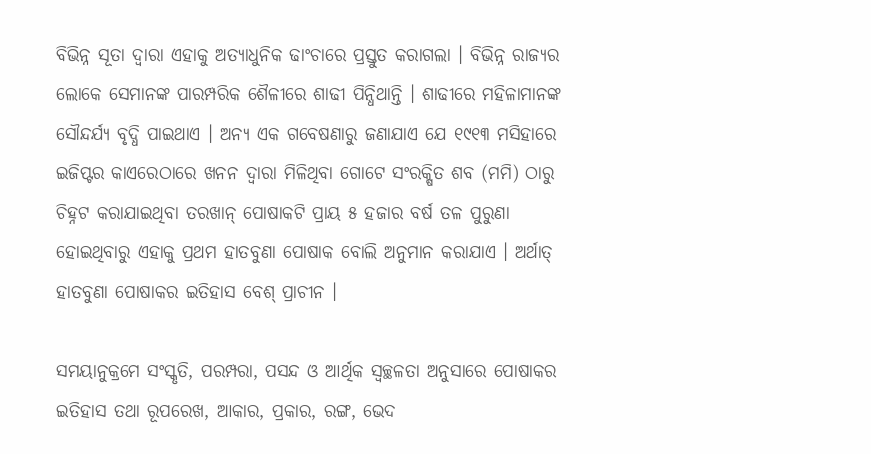ବିଭିନ୍ନ ସୂତା ଦ୍ୱାରା ଏହାକୁ ଅତ୍ୟାଧୁନିକ ଢାଂଚାରେ ପ୍ରସ୍ତୁତ କରାଗଲା । ବିଭିନ୍ନ ରାଜ୍ୟର ଲୋକେ ସେମାନଙ୍କ ପାରମ୍ପରିକ ଶୈଳୀରେ ଶାଢୀ ପିନ୍ଧିଥାନ୍ତି । ଶାଢୀରେ ମହିଳାମାନଙ୍କ ସୌନ୍ଦର୍ଯ୍ୟ ବୃଦ୍ଧି ପାଇଥାଏ । ଅନ୍ୟ ଏକ ଗବେଷଣାରୁ ଜଣାଯାଏ ଯେ ୧୯୧୩ ମସିହାରେ ଇଜିପ୍ଟର କାଏରେଠାରେ ଖନନ ଦ୍ୱାରା ମିଳିଥିବା ଗୋଟେ ସଂରକ୍ଷିତ ଶବ (ମମି) ଠାରୁ ଚିହ୍ନଟ କରାଯାଇଥିବା ତରଖାନ୍ ପୋଷାକଟି ପ୍ରାୟ ୫ ହଜାର ବର୍ଷ ତଳ ପୁରୁଣା ହୋଇଥିବାରୁ ଏହାକୁ ପ୍ରଥମ ହାତବୁଣା ପୋଷାକ ବୋଲି ଅନୁମାନ କରାଯାଏ । ଅର୍ଥାତ୍ ହାତବୁଣା ପୋଷାକର ଇତିହାସ ବେଶ୍ ପ୍ରାଚୀନ ।

ସମୟାନୁକ୍ରମେ ସଂସ୍କୃତି, ପରମ୍ପରା, ପସନ୍ଦ ଓ ଆର୍ଥିକ ସ୍ୱଚ୍ଛଳତା ଅନୁସାରେ ପୋଷାକର ଇତିହାସ ତଥା ରୂପରେଖ, ଆକାର, ପ୍ରକାର, ରଙ୍ଗ, ଭେଦ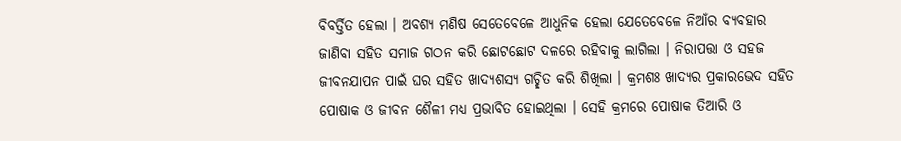ବିବର୍ତ୍ତିତ ହେଲା । ଅବଶ୍ୟ ମଣିଷ ସେତେବେଳେ ଆଧୁନିକ ହେଲା ଯେତେବେଳେ ନିଆଁର ବ୍ୟବହାର ଜାଣିବା ସହିତ ସମାଜ ଗଠନ କରି ଛୋଟଛୋଟ ଦଳରେ ରହିବାକୁ ଲାଗିଲା । ନିରାପତ୍ତା ଓ ସହଜ ଜୀବନଯାପନ ପାଇଁ ଘର ସହିତ ଖାଦ୍ୟଶସ୍ୟ ଗଚ୍ଛିତ କରି ଶିଖିଲା । କ୍ରମଶଃ ଖାଦ୍ୟର ପ୍ରକାରଭେଦ ସହିତ ପୋଷାକ ଓ ଜୀବନ ଶୈଳୀ ମଧ୍ୟ ପ୍ରଭାବିତ ହୋଇଥିଲା । ସେହି କ୍ରମରେ ପୋଷାକ ତିଆରି ଓ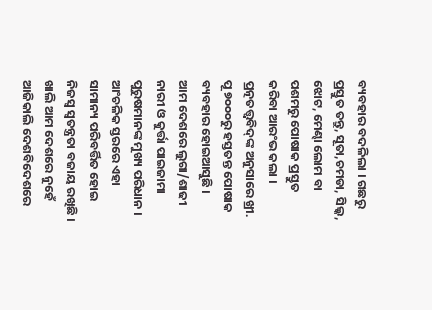ବ୍ୟବହାର ବଦଳିଲା । ଗଛରୁ ପ୍ରସ୍ତୁତ ତନ୍ତୁ, ସୂତା,ଚମଡା, ସିଲ୍କ, ଝୋଟ, ମେଣ୍ଢା ଲୋମ ବା ପଶମରୁ ପୋଷାକ ପ୍ରସ୍ତୁତ କରିବା ଆରଂଭ କଲା । ପ୍ରତ୍ନତତ୍ତ୍ୱବିଦ୍‌ଙ୍କ ଅନୁସାରେ ଖ୍ରୀ. ପୂ ୭୦୦୦ରୁ ହସ୍ତତନ୍ତ ପୋଷାକ ବ୍ୟବହାର ହୋଇଆସୁଛି ।
ଆମ ଦେଶରେ ଲୁଗା/ଶାଢୀ ନାରୀ ଓ କୁର୍ତ୍ତା ପାଇଜାମା ପୁରୁଷମାନଙ୍କ ମୁଖ୍ୟ ପରିଧାନ । ଆଂଚଳିକ ସ୍ତରରେ ଏହା ସାମାନ୍ୟ ପରିବର୍ତ୍ତିତ ହୋଇ ନିଜସ୍ୱ ସ୍ୱତନ୍ତ୍ରତା ବଜାୟ ରଖିଛି । ଖାଲି ଆମ ଦେଶରେ ନୁହେଁ ଆଜିକାଲି ଦେଶବିଦେଶରେ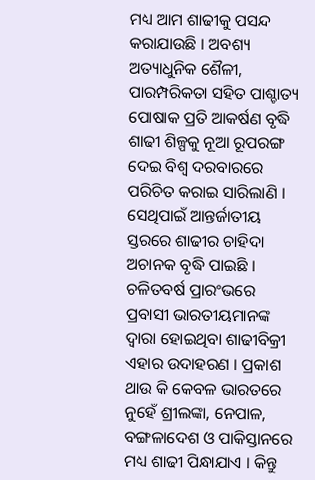ମଧ୍ୟ ଆମ ଶାଢୀକୁ ପସନ୍ଦ କରାଯାଉଛି । ଅବଶ୍ୟ ଅତ୍ୟାଧୁନିକ ଶୈଳୀ, ପାରମ୍ପରିକତା ସହିତ ପାଶ୍ଚାତ୍ୟ ପୋଷାକ ପ୍ରତି ଆକର୍ଷଣ ବୃଦ୍ଧି ଶାଢୀ ଶିଳ୍ପକୁ ନୂଆ ରୂପରଙ୍ଗ ଦେଇ ବିଶ୍ୱ ଦରବାରରେ ପରିଚିତ କରାଇ ସାରିଲାଣି । ସେଥିପାଇଁ ଆନ୍ତର୍ଜାତୀୟ ସ୍ତରରେ ଶାଢୀର ଚାହିଦା ଅଚାନକ ବୃଦ୍ଧି ପାଇଛି । ଚଳିତବର୍ଷ ପ୍ରାରଂଭରେ ପ୍ରବାସୀ ଭାରତୀୟମାନଙ୍କ ଦ୍ୱାରା ହୋଇଥିବା ଶାଢୀବିକ୍ରୀ ଏହାର ଉଦାହରଣ । ପ୍ରକାଶ ଥାଉ କି କେବଳ ଭାରତରେ ନୁହେଁ ଶ୍ରୀଲଙ୍କା, ନେପାଳ, ବଙ୍ଗଳାଦେଶ ଓ ପାକିସ୍ତାନରେ ମଧ୍ୟ ଶାଢୀ ପିନ୍ଧାଯାଏ । କିନ୍ତୁ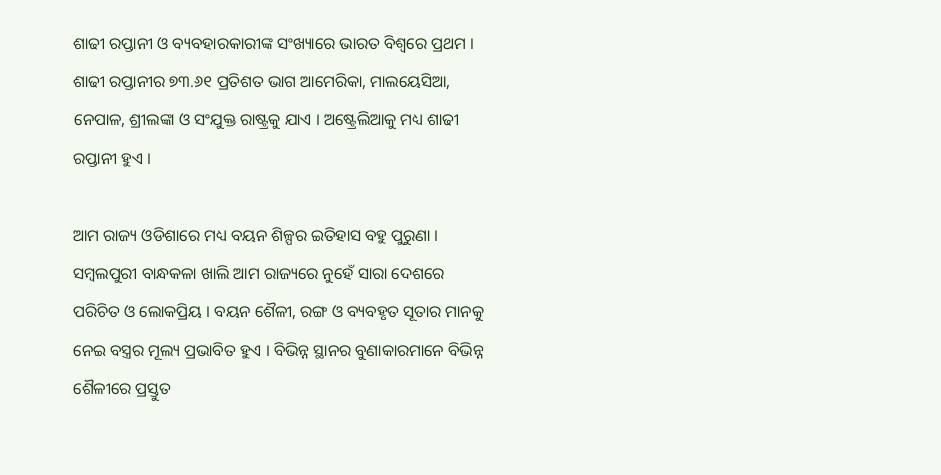ଶାଢୀ ରପ୍ତାନୀ ଓ ବ୍ୟବହାରକାରୀଙ୍କ ସଂଖ୍ୟାରେ ଭାରତ ବିଶ୍ୱରେ ପ୍ରଥମ । ଶାଢୀ ରପ୍ତାନୀର ୭୩.୬୧ ପ୍ରତିଶତ ଭାଗ ଆମେରିକା, ମାଲୟେସିଆ, ନେପାଳ, ଶ୍ରୀଲଙ୍କା ଓ ସଂଯୁକ୍ତ ରାଷ୍ଟ୍ରକୁ ଯାଏ । ଅଷ୍ଟ୍ରେଲିଆକୁ ମଧ୍ୟ ଶାଢୀ ରପ୍ତାନୀ ହୁଏ ।

ଆମ ରାଜ୍ୟ ଓଡିଶାରେ ମଧ୍ୟ ବୟନ ଶିଳ୍ପର ଇତିହାସ ବହୁ ପୁରୁଣା । ସମ୍ବଲପୁରୀ ବାନ୍ଧକଳା ଖାଲି ଆମ ରାଜ୍ୟରେ ନୁହେଁ ସାରା ଦେଶରେ ପରିଚିତ ଓ ଲୋକପ୍ରିୟ । ବୟନ ଶୈଳୀ, ରଙ୍ଗ ଓ ବ୍ୟବହୃତ ସୂତାର ମାନକୁ ନେଇ ବସ୍ତ୍ରର ମୂଲ୍ୟ ପ୍ରଭାବିତ ହୁଏ । ବିଭିନ୍ନ ସ୍ଥାନର ବୁଣାକାରମାନେ ବିଭିନ୍ନ ଶୈଳୀରେ ପ୍ରସ୍ତୁତ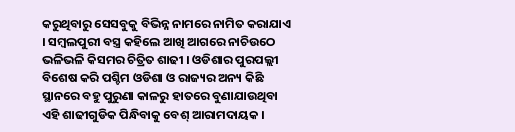କରୁଥିବାରୁ ସେସବୁକୁ ବିଭିନ୍ନ ନାମରେ ନାମିତ କରାଯାଏ । ସମ୍ବଲପୁରୀ ବସ୍ତ୍ର କହିଲେ ଆଖି ଆଗରେ ନାଚିଉଠେ ଭଳିଭଳି କିସମର ଚିତ୍ରିତ ଶାଢୀ । ଓଡିଶାର ପୁରପଲ୍ଲୀ ବିଶେଷ କରି ପଶ୍ଚିମ ଓଡିଶା ଓ ରାଜ୍ୟର ଅନ୍ୟ କିଛି ସ୍ଥାନରେ ବହୁ ପୁରୁଣା କାଳରୁ ହାତରେ ବୁଣାଯାଉଥିବା ଏହି ଶାଢୀଗୁଡିକ ପିନ୍ଧିବାକୁ ବେଶ୍ ଆରାମଦାୟକ ।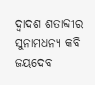ଦ୍ୱାଦଶ ଶତାବ୍ଦୀର ସୁନାମଧନ୍ୟ କବି ଜୟଦେବ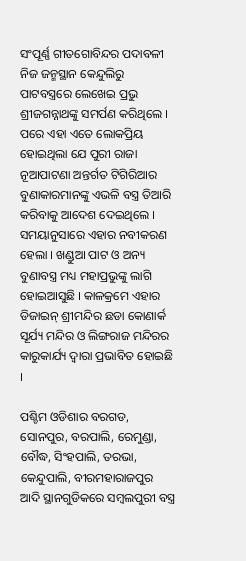ସଂପୂର୍ଣ୍ଣ ଗୀତଗୋବିନ୍ଦର ପଦାବଳୀ ନିଜ ଜନ୍ମସ୍ଥାନ କେନ୍ଦୁଲିରୁ ପାଟବସ୍ତ୍ରରେ ଲେଖେଇ ପ୍ରଭୁ ଶ୍ରୀଜଗନ୍ନାଥଙ୍କୁ ସମର୍ପଣ କରିଥିଲେ । ପରେ ଏହା ଏତେ ଲୋକପ୍ରିୟ ହୋଇଥିଲା ଯେ ପୁରୀ ରାଜା ନୂଆପାଟଣା ଅନ୍ତର୍ଗତ ଟିଗିରିଆର ବୁଣାକାରମାନଙ୍କୁ ଏଭଳି ବସ୍ତ୍ର ତିଆରି କରିବାକୁ ଆଦେଶ ଦେଇଥିଲେ । ସମୟାନୁସାରେ ଏହାର ନବୀକରଣ ହେଲା । ଖଣ୍ଡୁଆ ପାଟ ଓ ଅନ୍ୟ ବୁଣାବସ୍ତ୍ର ମଧ୍ୟ ମହାପ୍ରଭୁଙ୍କୁ ଲାଗି ହୋଇଆସୁଛି । କାଳକ୍ରମେ ଏହାର ଡିଜାଇନ୍ ଶ୍ରୀମନ୍ଦିର ଛଡା କୋଣାର୍କ ସୂର୍ଯ୍ୟ ମନ୍ଦିର ଓ ଲିଙ୍ଗରାଜ ମନ୍ଦିରର କାରୁକାର୍ଯ୍ୟ ଦ୍ୱାରା ପ୍ରଭାବିତ ହୋଇଛି ।

ପଶ୍ଚିମ ଓଡିଶାର ବରଗଡ, ସୋନପୁର, ବରପାଲି, ରେମୁଣ୍ଡା, ବୌଦ୍ଧ, ସିଂହପାଲି, ତରଭା, କେନ୍ଦୁପାଲି, ବୀରମହାରାଜପୁର ଆଦି ସ୍ଥାନଗୁଡିକରେ ସମ୍ବଲପୁରୀ ବସ୍ତ୍ର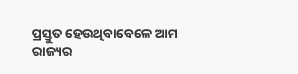ପ୍ରସ୍ତୁତ ହେଉଥିବାବେଳେ ଆମ ରାଜ୍ୟର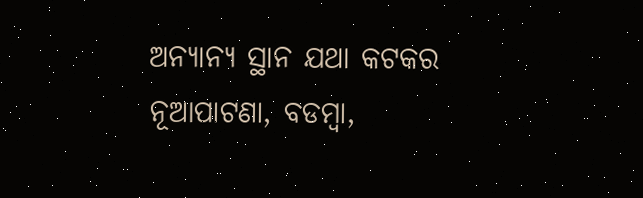ଅନ୍ୟାନ୍ୟ ସ୍ଥାନ ଯଥା କଟକର ନୂଆପାଟଣା, ବଡମ୍ବା,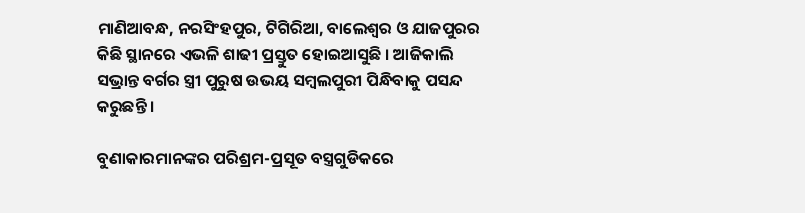ମାଣିଆବନ୍ଧ, ନରସିଂହପୁର, ଟିଗିରିଆ, ବାଲେଶ୍ୱର ଓ ଯାଜପୁରର କିଛି ସ୍ଥାନରେ ଏଭଳି ଶାଢୀ ପ୍ରସ୍ତୁତ ହୋଇଆସୁଛି । ଆଜିକାଲି ସଭ୍ରାନ୍ତ ବର୍ଗର ସ୍ତ୍ରୀ ପୁରୁଷ ଉଭୟ ସମ୍ବଲପୁରୀ ପିନ୍ଧିବାକୁ ପସନ୍ଦ କରୁଛନ୍ତି ।

ବୁଣାକାରମାନଙ୍କର ପରିଶ୍ରମ-ପ୍ରସୂତ ବସ୍ତ୍ରଗୁଡିକରେ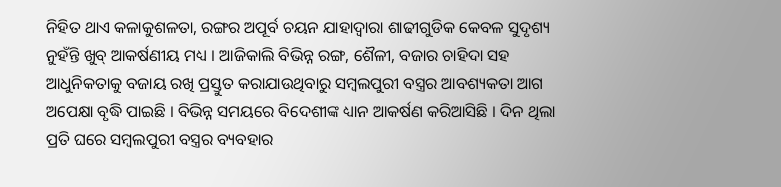ନିହିତ ଥାଏ କଳାକୁଶଳତା, ରଙ୍ଗର ଅପୂର୍ବ ଚୟନ ଯାହାଦ୍ୱାରା ଶାଢୀଗୁଡିକ କେବଳ ସୁଦୃଶ୍ୟ ନୁହଁନ୍ତି ଖୁବ୍ ଆକର୍ଷଣୀୟ ମଧ୍ୟ । ଆଜିକାଲି ବିଭିନ୍ନ ରଙ୍ଗ, ଶୈଳୀ, ବଜାର ଚାହିଦା ସହ ଆଧୁନିକତାକୁ ବଜାୟ ରଖି ପ୍ରସ୍ତୁତ କରାଯାଉଥିବାରୁ ସମ୍ବଲପୁରୀ ବସ୍ତ୍ରର ଆବଶ୍ୟକତା ଆଗ ଅପେକ୍ଷା ବୃଦ୍ଧି ପାଇଛି । ବିଭିନ୍ନ ସମୟରେ ବିଦେଶୀଙ୍କ ଧ୍ୟାନ ଆକର୍ଷଣ କରିଆସିଛି । ଦିନ ଥିଲା ପ୍ରତି ଘରେ ସମ୍ବଲପୁରୀ ବସ୍ତ୍ରର ବ୍ୟବହାର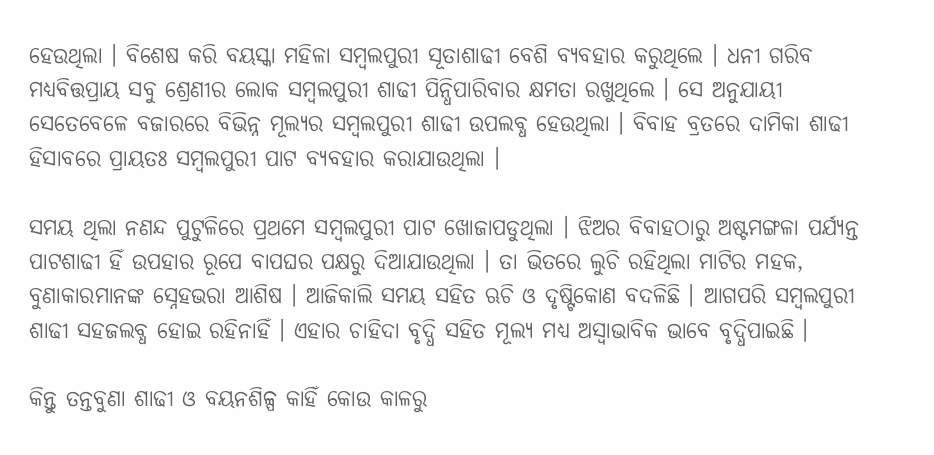ହେଉଥିଲା । ବିଶେଷ କରି ବୟସ୍କା ମହିଳା ସମ୍ବଲପୁରୀ ସୂତାଶାଢୀ ବେଶି ବ୍ୟବହାର କରୁଥିଲେ । ଧନୀ ଗରିବ ମଧ୍ୟବିତ୍ତପ୍ରାୟ ସବୁ ଶ୍ରେଣୀର ଲୋକ ସମ୍ବଲପୁରୀ ଶାଢୀ ପିନ୍ଧିପାରିବାର କ୍ଷମତା ରଖୁଥିଲେ । ସେ ଅନୁଯାୟୀ ସେତେବେଳେ ବଜାରରେ ବିଭିନ୍ନ ମୂଲ୍ୟର ସମ୍ବଲପୁରୀ ଶାଢୀ ଉପଲବ୍ଧ ହେଉଥିଲା । ବିବାହ ବ୍ରତରେ ଦାମିକା ଶାଢୀ ହିସାବରେ ପ୍ରାୟତଃ ସମ୍ବଲପୁରୀ ପାଟ ବ୍ୟବହାର କରାଯାଉଥିଲା ।

ସମୟ ଥିଲା ନଣନ୍ଦ ପୁଟୁଳିରେ ପ୍ରଥମେ ସମ୍ବଲପୁରୀ ପାଟ ଖୋଜାପଡୁଥିଲା । ଝିଅର ବିବାହଠାରୁ ଅଷ୍ଟମଙ୍ଗଳା ପର୍ଯ୍ୟନ୍ତ ପାଟଶାଢୀ ହିଁ ଉପହାର ରୂପେ ବାପଘର ପକ୍ଷରୁ ଦିଆଯାଉଥିଲା । ତା ଭିତରେ ଲୁଚି ରହିଥିଲା ମାଟିର ମହକ, ବୁଣାକାରମାନଙ୍କ ସ୍ନେହଭରା ଆଶିଷ । ଆଜିକାଲି ସମୟ ସହିତ ଋଚି ଓ ଦୃଷ୍ଟିକୋଣ ବଦଳିଛି । ଆଗପରି ସମ୍ବଲପୁରୀ ଶାଢୀ ସହଜଲବ୍ଧ ହୋଇ ରହିନାହିଁ । ଏହାର ଚାହିଦା ବୃଦ୍ଧି ସହିତ ମୂଲ୍ୟ ମଧ୍ୟ ଅସ୍ୱାଭାବିକ ଭାବେ ବୃଦ୍ଧିପାଇଛି ।

କିନ୍ତୁ ତନ୍ତବୁଣା ଶାଢୀ ଓ ବୟନଶିଳ୍ପ କାହିଁ କୋଉ କାଳରୁ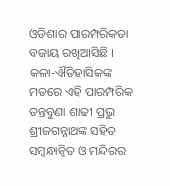ଓଡିଶାର ପାରମ୍ପରିକତା ବଜାୟ ରଖିଆସିଛି । କଳା-ଐତିହାସିକଙ୍କ ମତରେ ଏହି ପାରମ୍ପରିକ ତନ୍ତବୁଣା ଶାଢୀ ପ୍ରଭୁ ଶ୍ରୀଜଗନ୍ନାଥଙ୍କ ସହିତ ସମ୍ବନ୍ଧାନ୍ୱିତ ଓ ମନ୍ଦିରର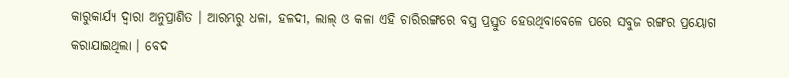କାରୁକାର୍ଯ୍ୟ ଦ୍ୱାରା ଅନୁପ୍ରାଣିତ । ଆରମ୍ଭରୁ ଧଳା, ହଳଦୀ, ଲାଲ୍ ଓ କଳା ଏହି ଚାରିରଙ୍ଗରେ ବସ୍ତ୍ର ପ୍ରସ୍ତୁତ ହେଉଥିବାବେଳେ ପରେ ସବୁଜ ରଙ୍ଗର ପ୍ରୟୋଗ କରାଯାଇଥିଲା । ବେଦ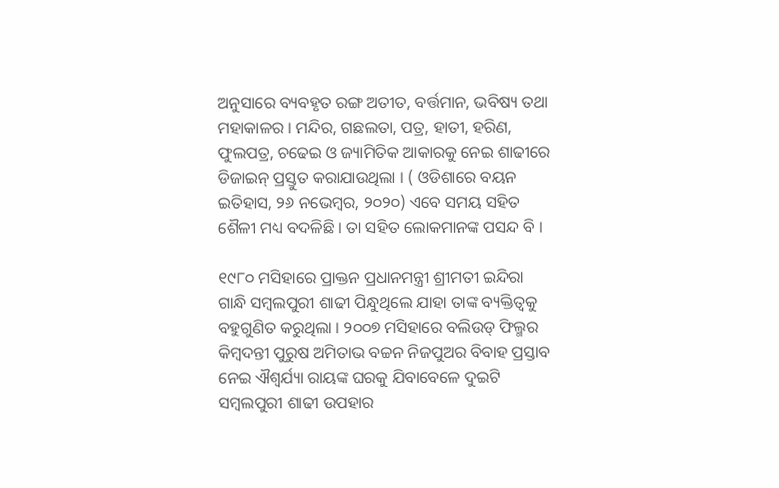ଅନୁସାରେ ବ୍ୟବହୃତ ରଙ୍ଗ ଅତୀତ, ବର୍ତ୍ତମାନ, ଭବିଷ୍ୟ ତଥା ମହାକାଳର । ମନ୍ଦିର, ଗଛଲତା, ପତ୍ର, ହାତୀ, ହରିଣ, ଫୁଲପତ୍ର, ଚଢେଇ ଓ ଜ୍ୟାମିତିକ ଆକାରକୁ ନେଇ ଶାଢୀରେ ଡିଜାଇନ୍ ପ୍ରସ୍ତୁତ କରାଯାଉଥିଲା । ( ଓଡିଶାରେ ବୟନ ଇତିହାସ, ୨୬ ନଭେମ୍ବର, ୨୦୨୦) ଏବେ ସମୟ ସହିତ ଶୈଳୀ ମଧ୍ୟ ବଦଳିଛି । ତା ସହିତ ଲୋକମାନଙ୍କ ପସନ୍ଦ ବି ।

୧୯୮୦ ମସିହାରେ ପ୍ରାକ୍ତନ ପ୍ରଧାନମନ୍ତ୍ରୀ ଶ୍ରୀମତୀ ଇନ୍ଦିରା ଗାନ୍ଧି ସମ୍ବଲପୁରୀ ଶାଢୀ ପିନ୍ଧୁଥିଲେ ଯାହା ତାଙ୍କ ବ୍ୟକ୍ତିତ୍ୱକୁ ବହୁଗୁଣିତ କରୁଥିଲା । ୨୦୦୭ ମସିହାରେ ବଲିଉଡ୍ ଫିଲ୍ମର କିମ୍ବଦନ୍ତୀ ପୁରୁଷ ଅମିତାଭ ବଚ୍ଚନ ନିଜପୁଅର ବିବାହ ପ୍ରସ୍ତାବ ନେଇ ଐଶ୍ୱର୍ଯ୍ୟା ରାୟଙ୍କ ଘରକୁ ଯିବାବେଳେ ଦୁଇଟି ସମ୍ବଲପୁରୀ ଶାଢୀ ଉପହାର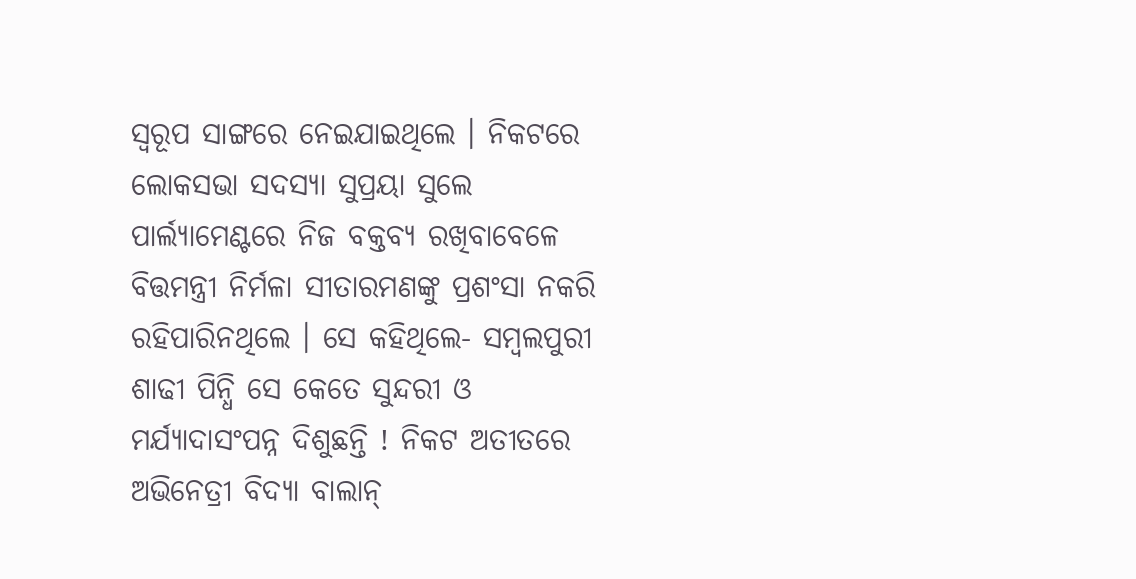ସ୍ୱରୂପ ସାଙ୍ଗରେ ନେଇଯାଇଥିଲେ । ନିକଟରେ ଲୋକସଭା ସଦସ୍ୟା ସୁପ୍ରୟା ସୁଲେ ପାର୍ଲ୍ୟାମେଣ୍ଟରେ ନିଜ ବକ୍ତବ୍ୟ ରଖିବାବେଳେ ବିତ୍ତମନ୍ତ୍ରୀ ନିର୍ମଳା ସୀତାରମଣଙ୍କୁ ପ୍ରଶଂସା ନକରି ରହିପାରିନଥିଲେ । ସେ କହିଥିଲେ- ସମ୍ବଲପୁରୀ ଶାଢୀ ପିନ୍ଧି ସେ କେତେ ସୁନ୍ଦରୀ ଓ ମର୍ଯ୍ୟାଦାସଂପନ୍ନ ଦିଶୁଛନ୍ତି ! ନିକଟ ଅତୀତରେ ଅଭିନେତ୍ରୀ ବିଦ୍ୟା ବାଲାନ୍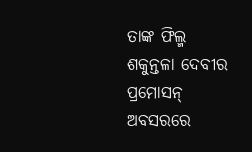ତାଙ୍କ ଫିଲ୍ମ ଶକୁନ୍ତଳା ଦେବୀର ପ୍ରମୋସନ୍ ଅବସରରେ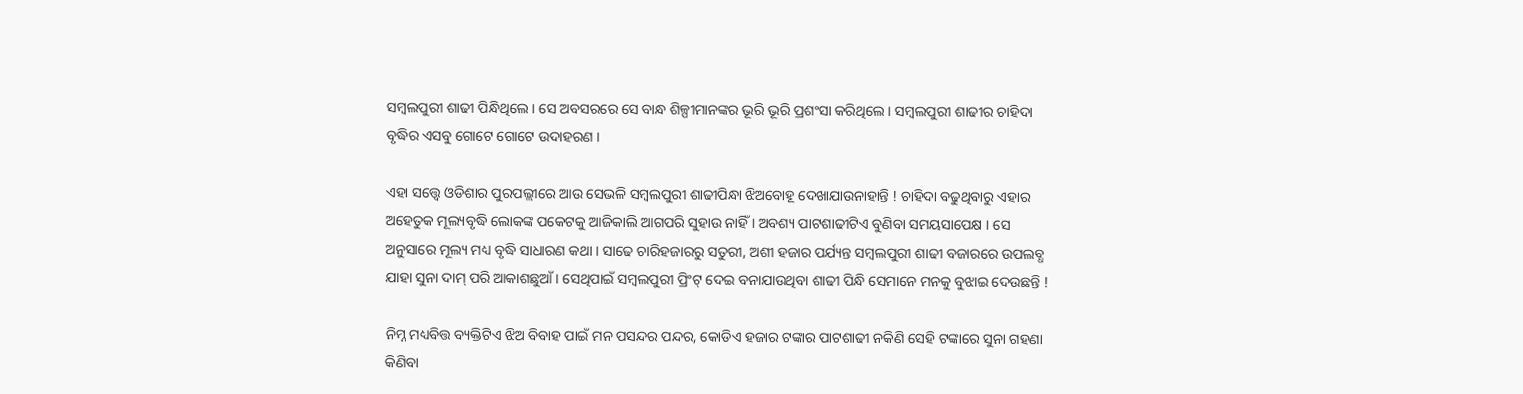ସମ୍ବଲପୁରୀ ଶାଢୀ ପିନ୍ଧିଥିଲେ । ସେ ଅବସରରେ ସେ ବାନ୍ଧ ଶିଳ୍ପୀମାନଙ୍କର ଭୂରି ଭୂରି ପ୍ରଶଂସା କରିଥିଲେ । ସମ୍ବଲପୁରୀ ଶାଢୀର ଚାହିଦା ବୃଦ୍ଧିର ଏସବୁ ଗୋଟେ ଗୋଟେ ଉଦାହରଣ ।

ଏହା ସତ୍ତ୍ୱେ ଓଡିଶାର ପୁରପଲ୍ଲୀରେ ଆଉ ସେଭଳି ସମ୍ବଲପୁରୀ ଶାଢୀପିନ୍ଧା ଝିଅବୋହୂ ଦେଖାଯାଉନାହାନ୍ତି ! ଚାହିଦା ବଢୁଥିବାରୁ ଏହାର ଅହେତୁକ ମୂଲ୍ୟବୃଦ୍ଧି ଲୋକଙ୍କ ପକେଟକୁ ଆଜିକାଲି ଆଗପରି ସୁହାଉ ନାହିଁ । ଅବଶ୍ୟ ପାଟଶାଢୀଟିଏ ବୁଣିବା ସମୟସାପେକ୍ଷ । ସେ ଅନୁସାରେ ମୂଲ୍ୟ ମଧ୍ୟ ବୃଦ୍ଧି ସାଧାରଣ କଥା । ସାଢେ ଚାରିହଜାରରୁ ସତୁରୀ, ଅଶୀ ହଜାର ପର୍ଯ୍ୟନ୍ତ ସମ୍ବଲପୁରୀ ଶାଢୀ ବଜାରରେ ଉପଲବ୍ଧ ଯାହା ସୁନା ଦାମ୍ ପରି ଆକାଶଛୁଆଁ । ସେଥିପାଇଁ ସମ୍ବଲପୁରୀ ପ୍ରିଂଟ୍ ଦେଇ ବନାଯାଉଥିବା ଶାଢୀ ପିନ୍ଧି ସେମାନେ ମନକୁ ବୁଝାଇ ଦେଉଛନ୍ତି !

ନିମ୍ନ ମଧ୍ୟବିତ୍ତ ବ୍ୟକ୍ତିଟିଏ ଝିଅ ବିବାହ ପାଇଁ ମନ ପସନ୍ଦର ପନ୍ଦର, କୋଡିଏ ହଜାର ଟଙ୍କାର ପାଟଶାଢୀ ନକିଣି ସେହି ଟଙ୍କାରେ ସୁନା ଗହଣା କିଣିବା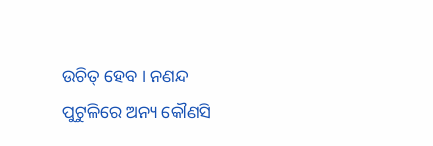ଉଚିତ୍ ହେବ । ନଣନ୍ଦ ପୁଟୁଳିରେ ଅନ୍ୟ କୌଣସି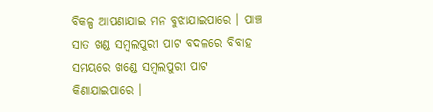ବିକଳ୍ପ ଆପଣାଯାଇ ମନ ବୁଝାଯାଇପାରେ । ପାଞ୍ଚ ସାତ ଖଣ୍ଡ ସମ୍ବଲପୁରୀ ପାଟ ବଦଳରେ ବିବାହ ସମୟରେ ଖଣ୍ଡେ ସମ୍ବଲପୁରୀ ପାଟ କିଣାଯାଇପାରେ ।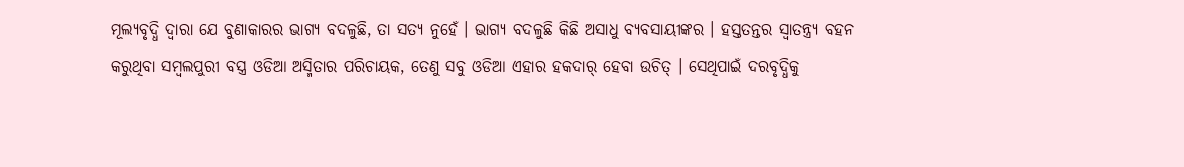ମୂଲ୍ୟବୃଦ୍ଧି ଦ୍ୱାରା ଯେ ବୁଣାକାରର ଭାଗ୍ୟ ବଦଳୁଛି, ତା ସତ୍ୟ ନୁହେଁ । ଭାଗ୍ୟ ବଦଳୁଛି କିଛି ଅସାଧୁ ବ୍ୟବସାୟୀଙ୍କର । ହସ୍ତତନ୍ତର ସ୍ୱାତନ୍ତ୍ର୍ୟ ବହନ କରୁଥିବା ସମ୍ବଲପୁରୀ ବସ୍ତ୍ର ଓଡିଆ ଅସ୍ମିତାର ପରିଚାୟକ, ତେଣୁ ସବୁ ଓଡିଆ ଏହାର ହକଦାର୍ ହେବା ଉଚିତ୍ । ସେଥିପାଇଁ ଦରବୃଦ୍ଧିକୁ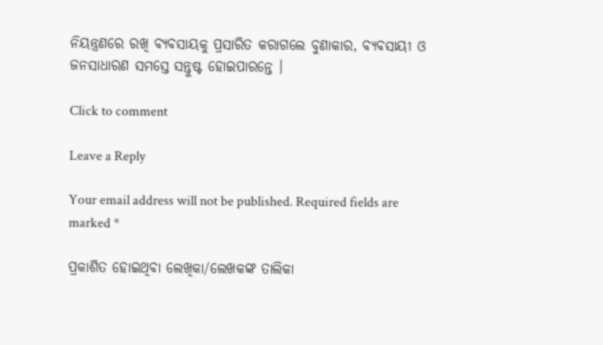ନିୟନ୍ତ୍ରଣରେ ରଖି ବ୍ୟବସାୟକୁ ପ୍ରସାରିତ କରାଗଲେ ବୁଣାକାର, ବ୍ୟବସାୟୀ ଓ ଜନସାଧାରଣ ସମସ୍ତେ ସନ୍ତୁଷ୍ଟ ହୋଇପାରନ୍ତେ ।

Click to comment

Leave a Reply

Your email address will not be published. Required fields are marked *

ପ୍ରକାଶିତ ହୋଇଥିବା ଲେଖିକା/ଲେଖକଙ୍କ ତାଲିକା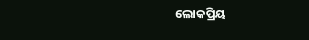ଲୋକପ୍ରିୟ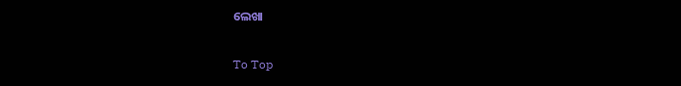ଲେଖା

To Top